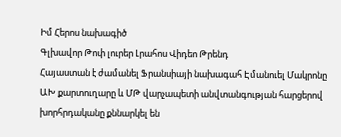Իմ Հերոս նախագիծ
Գլխավոր Թոփ լուրեր Լրահոս Վիդեո Թրենդ
Հայաստան է ժամանել Ֆրանսիայի նախագահ Էմանուել Մակրոնը ԱԽ քարտուղարը և ՄԹ վարչապետի անվտանգության հարցերով խորհրդականը քննարկել են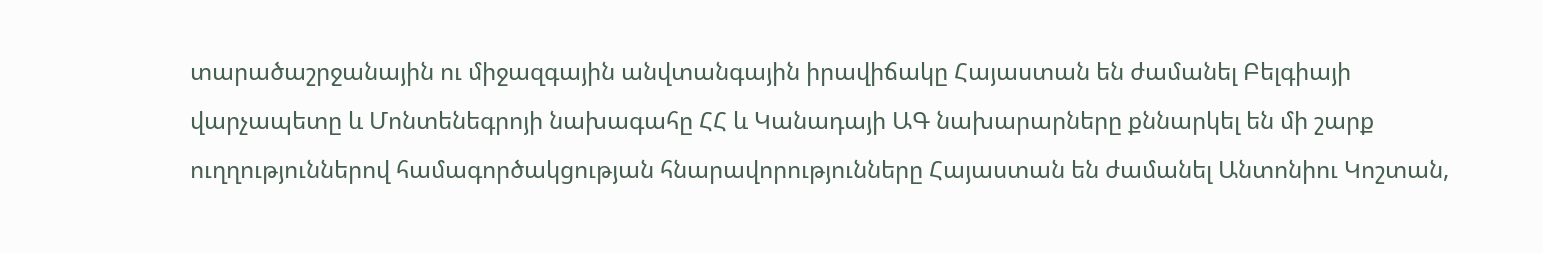տարածաշրջանային ու միջազգային անվտանգային իրավիճակը Հայաստան են ժամանել Բելգիայի վարչապետը և Մոնտենեգրոյի նախագահը ՀՀ և Կանադայի ԱԳ նախարարները քննարկել են մի շարք ուղղություններով համագործակցության հնարավորությունները Հայաստան են ժամանել Անտոնիու Կոշտան,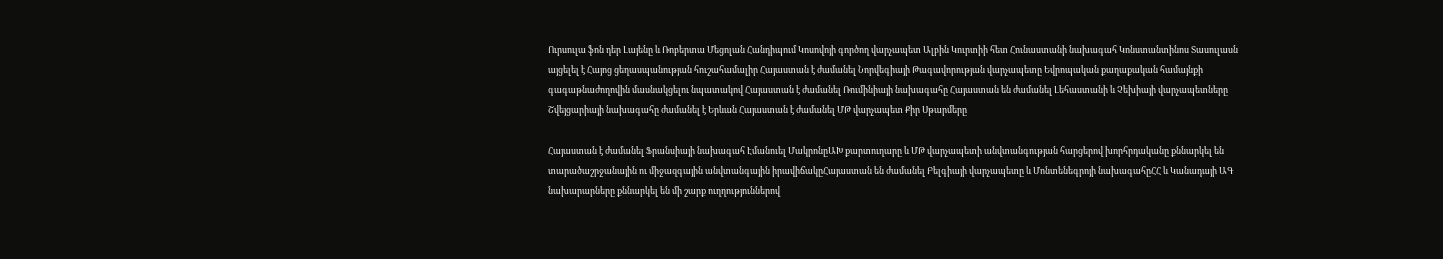Ուրսուլա ֆոն դեր Լայենը և Ռոբերտա Մեցոլան Հանդիպում Կոսովոյի գործող վարչապետ Ալբին Կուրտիի հետ Հունաստանի նախագահ Կոնստանտինոս Տասուլասն այցելել է Հայոց ցեղասպանության հուշահամալիր Հայաստան է ժամանել Նորվեգիայի Թագավորության վարչապետը Եվրոպական քաղաքական համայնքի գագաթնաժողովին մասնակցելու նպատակով Հայաստան է ժամանել Ռումինիայի նախագահը Հայաստան են ժամանել Լեհաստանի և Չեխիայի վարչապետները Շվեյցարիայի նախագահը ժամանել է Երևան Հայաստան է ժամանել ՄԹ վարչապետ Քիր Սթարմերը

Հայաստան է ժամանել Ֆրանսիայի նախագահ Էմանուել ՄակրոնըԱԽ քարտուղարը և ՄԹ վարչապետի անվտանգության հարցերով խորհրդականը քննարկել են տարածաշրջանային ու միջազգային անվտանգային իրավիճակըՀայաստան են ժամանել Բելգիայի վարչապետը և Մոնտենեգրոյի նախագահըՀՀ և Կանադայի ԱԳ նախարարները քննարկել են մի շարք ուղղություններով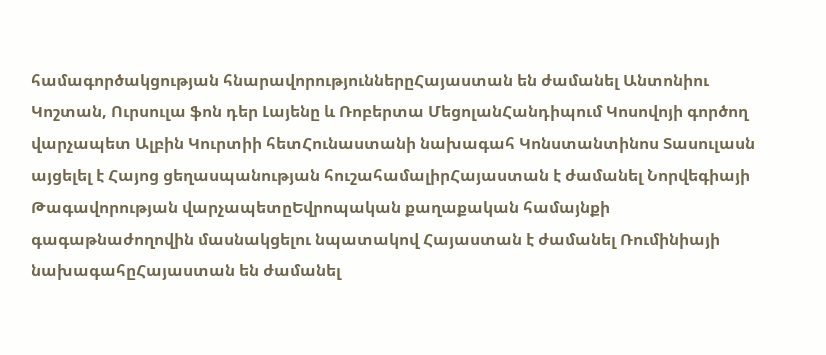համագործակցության հնարավորություններըՀայաստան են ժամանել Անտոնիու Կոշտան, Ուրսուլա ֆոն դեր Լայենը և Ռոբերտա ՄեցոլանՀանդիպում Կոսովոյի գործող վարչապետ Ալբին Կուրտիի հետՀունաստանի նախագահ Կոնստանտինոս Տասուլասն այցելել է Հայոց ցեղասպանության հուշահամալիրՀայաստան է ժամանել Նորվեգիայի Թագավորության վարչապետըԵվրոպական քաղաքական համայնքի գագաթնաժողովին մասնակցելու նպատակով Հայաստան է ժամանել Ռումինիայի նախագահըՀայաստան են ժամանել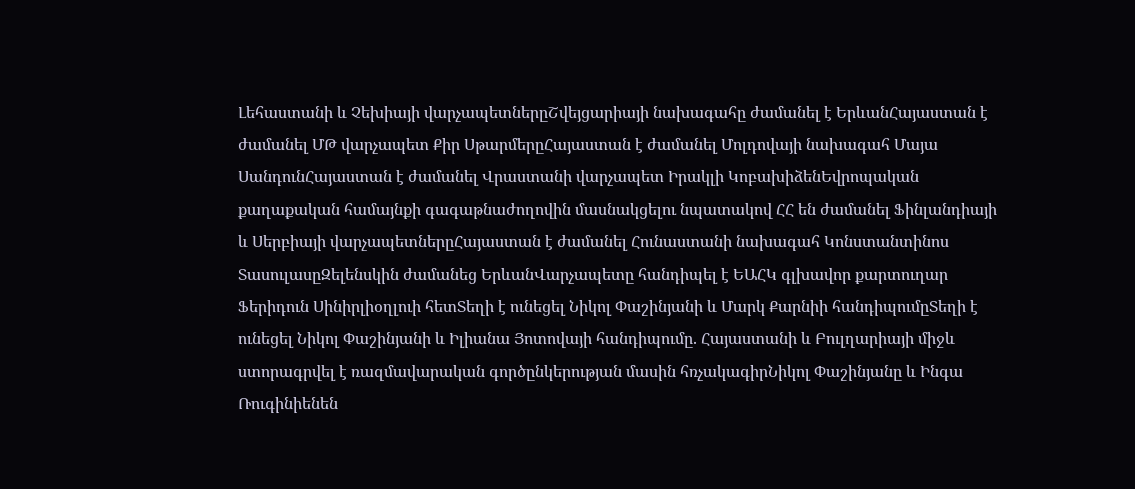Լեհաստանի և Չեխիայի վարչապետներըՇվեյցարիայի նախագահը ժամանել է ԵրևանՀայաստան է ժամանել ՄԹ վարչապետ Քիր ՍթարմերըՀայաստան է ժամանել Մոլդովայի նախագահ Մայա ՍանդունՀայաստան է ժամանել Վրաստանի վարչապետ Իրակլի ԿոբախիձենԵվրոպական քաղաքական համայնքի գագաթնաժողովին մասնակցելու նպատակով ՀՀ են ժամանել Ֆինլանդիայի և Սերբիայի վարչապետներըՀայաստան է ժամանել Հունաստանի նախագահ Կոնստանտինոս ՏասուլասըԶելենսկին ժամանեց ԵրևանՎարչապետը հանդիպել է ԵԱՀԿ գլխավոր քարտուղար Ֆերիդուն Սինիրլիօղլուի հետՏեղի է ունեցել Նիկոլ Փաշինյանի և Մարկ Քարնիի հանդիպումըՏեղի է ունեցել Նիկոլ Փաշինյանի և Իլիանա Յոտովայի հանդիպումը. Հայաստանի և Բուլղարիայի միջև ստորագրվել է ռազմավարական գործընկերության մասին հռչակագիրՆիկոլ Փաշինյանը և Ինգա Ռուգինիենեն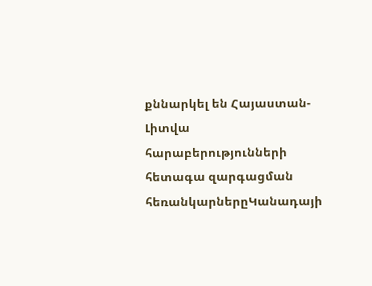քննարկել են Հայաստան-Լիտվա հարաբերությունների հետագա զարգացման հեռանկարներըԿանադայի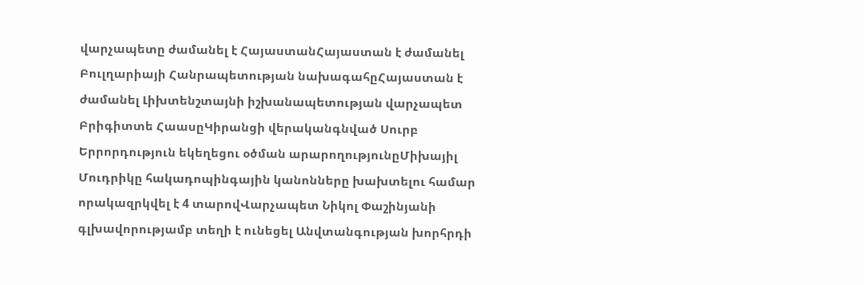վարչապետը ժամանել է ՀայաստանՀայաստան է ժամանել Բուլղարիայի Հանրապետության նախագահըՀայաստան է ժամանել Լիխտենշտայնի իշխանապետության վարչապետ Բրիգիտտե ՀաասըԿիրանցի վերականգնված Սուրբ Երրորդություն եկեղեցու օծման արարողությունըՄիխայիլ Մուդրիկը հակադոպինգային կանոնները խախտելու համար որակազրկվել է 4 տարովՎարչապետ Նիկոլ Փաշինյանի գլխավորությամբ տեղի է ունեցել Անվտանգության խորհրդի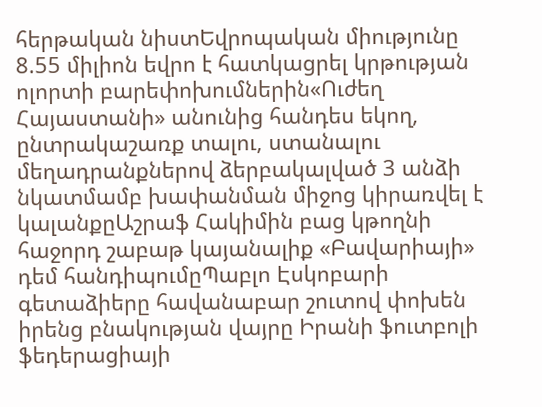հերթական նիստԵվրոպական միությունը 8.55 միլիոն եվրո է հատկացրել կրթության ոլորտի բարեփոխումներին«Ուժեղ Հայաստանի» անունից հանդես եկող, ընտրակաշառք տալու, ստանալու մեղադրանքներով ձերբակալված 3 անձի նկատմամբ խափանման միջոց կիրառվել է կալանքըԱշրաֆ Հակիմին բաց կթողնի հաջորդ շաբաթ կայանալիք «Բավարիայի» դեմ հանդիպումըՊաբլո Էսկոբարի գետաձիերը հավանաբար շուտով փոխեն իրենց բնակության վայրը Իրանի ֆուտբոլի ֆեդերացիայի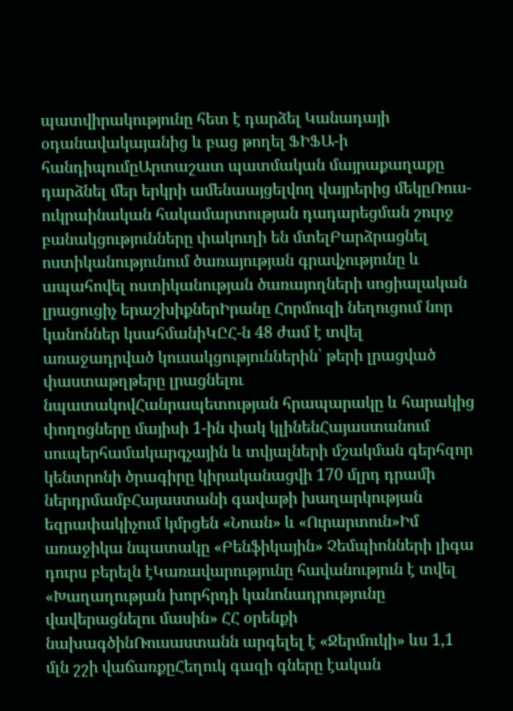պատվիրակությունը հետ է դարձել Կանադայի օդանավակայանից և բաց թողել ՖԻՖԱ-ի հանդիպումըԱրտաշատ պատմական մայրաքաղաքը դարձնել մեր երկրի ամենաայցելվող վայրերից մեկըՌուս-ուկրաինական հակամարտության դադարեցման շուրջ բանակցությունները փակուղի են մտելԲարձրացնել ոստիկանությունում ծառայության գրավչությունը և ապահովել ոստիկանության ծառայողների սոցիալական լրացուցիչ երաշխիքներԻրանը Հորմուզի նեղուցում նոր կանոններ կսահմանիԿԸՀ-ն 48 ժամ է տվել առաջադրված կուսակցություններին՝ թերի լրացված փաստաթղթերը լրացնելու նպատակովՀանրապետության հրապարակը և հարակից փողոցները մայիսի 1-ին փակ կլինենՀայաստանում սուպերհամակարգչային և տվյալների մշակման գերհզոր կենտրոնի ծրագիրը կիրականացվի 170 մլրդ դրամի ներդրմամբՀայաստանի գավաթի խաղարկության եզրափակիչում կմրցեն «Նոան» և «Ուրարտուն»Իմ առաջիկա նպատակը «Բենֆիկային» Չեմպիոնների լիգա դուրս բերելն էԿառավարությունը հավանություն է տվել «Խաղաղության խորհրդի կանոնադրությունը վավերացնելու մասին» ՀՀ օրենքի նախագծինՌուսաստանն արգելել է «Ջերմուկի» ևս 1,1 մլն շշի վաճառքըՀեղուկ գազի գները էական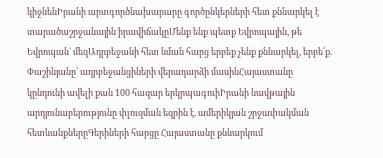կիջնենԻրանի արտգործնախարարը գործընկերների հետ քննարկել է տարածաշրջանային իրավիճակըՄենք ենք պետք Եվրոպային, թե Եվրոպան` մեզԱդրբեջանի հետ նման հարց երբեք չենք քննարկել, երբե՛ք. Փաշինյանը՝ ադրբեջանցիների վերադարձի մասինՀայաստանը կընդունի ավելի քան 100 հազար երկրպագուիԻրանի նավթային արդյունաբերությունը փլուզման եզրին է. ամերիկյան շրջափակման հետևանքներըԳերիների հարցը Հայաստանը քննարկում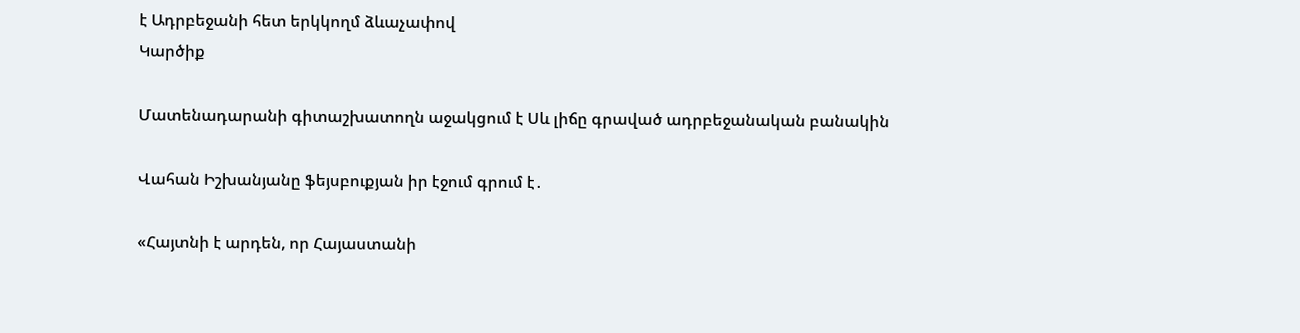է Ադրբեջանի հետ երկկողմ ձևաչափով
Կարծիք

Մատենադարանի գիտաշխատողն աջակցում է Սև լիճը գրաված ադրբեջանական բանակին

Վահան Իշխանյանը ֆեյսբուքյան իր էջում գրում է․

«Հայտնի է արդեն, որ Հայաստանի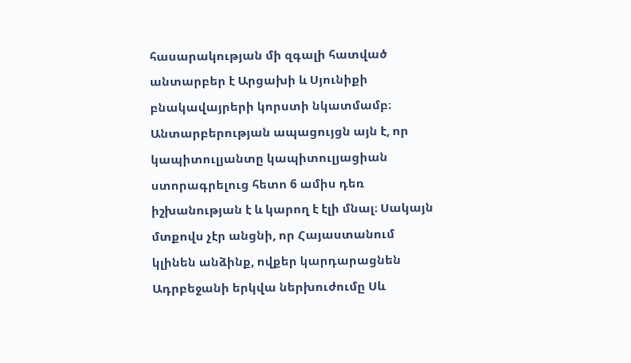հասարակության մի զգալի հատված անտարբեր է Արցախի և Սյունիքի բնակավայրերի կորստի նկատմամբ։ Անտարբերության ապացույցն այն է, որ կապիտուլյանտը կապիտուլյացիան ստորագրելուց հետո 6 ամիս դեռ իշխանության է և կարող է էլի մնալ։ Սակայն մտքովս չէր անցնի, որ Հայաստանում կլինեն անձինք, ովքեր կարդարացնեն Ադրբեջանի երկվա ներխուժումը Սև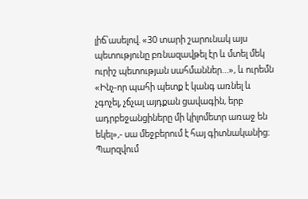լիճ՝ասելով. «30 տարի շարունակ այս պետությունը բռնազավթել էր և մտել մեկ ուրիշ պետության սահմաններ…», և ուրեմն «Ինչ-որ պահի պետք է կանգ առնել և չգոչել, չճչալ այդքան ցավագին, երբ ադրբեջանցիները մի կիլոմետր առաջ են եկել»,- սա մեջբերում է հայ գիտնականից։ Պարզվում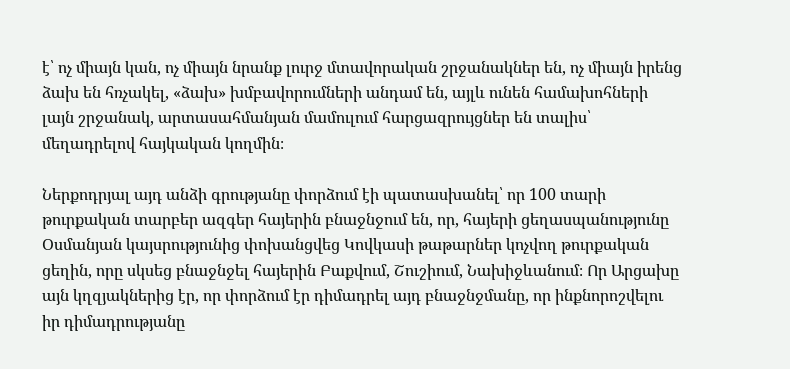է՝ ոչ միայն կան, ոչ միայն նրանք լուրջ մտավորական շրջանակներ են, ոչ միայն իրենց ձախ են հռչակել, «ձախ» խմբավորումների անդամ են, այլև ունեն համախոհների լայն շրջանակ, արտասահմանյան մամուլում հարցազրույցներ են տալիս՝ մեղադրելով հայկական կողմին։

Ներքոդրյալ այդ անձի գրությանը փորձում էի պատասխանել՝ որ 100 տարի թուրքական տարբեր ազգեր հայերին բնաջնջում են, որ, հայերի ցեղասպանությունը Օսմանյան կայսրությունից փոխանցվեց Կովկասի թաթարներ կոչվող թուրքական ցեղին, որը սկսեց բնաջնջել հայերին Բաքվում, Շուշիում, Նախիջևանում։ Որ Արցախը այն կղզյակներից էր, որ փորձում էր դիմադրել այդ բնաջնջմանը, որ ինքնորոշվելու իր դիմադրությանը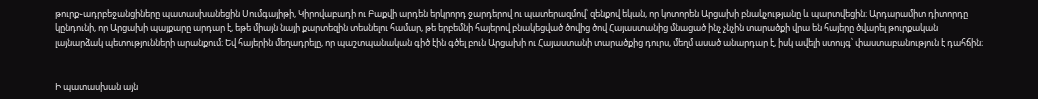թուրք֊ադրբեջանցիները պատասխանեցին Սումգայիթի, Կիրովաբադի ու Բաքվի արդեն երկրորդ ջարդերով ու պատերազմով՝ զենքով եկան, որ կոտորեն Արցախի բնակչությանը և պարտվեցին։ Արդարամիտ դիտորդը կընդունի, որ Արցախի պայքարը արդար է, եթե միայն նայի քարտեզին տեսնելու համար, թե երբեմնի հայերով բնակեցված ծովից ծով Հայաստանից մնացած ինչ չնչին տարածքի վրա են հայերը ծվարել թուրքական լայնարձակ պետությունների արանքում։ Եվ հայերին մեղադրելը, որ պաշտպանական գիծ էին գծել բուն Արցախի ու Հայաստանի տարածքից դուրս, մեղմ ասած անարդար է, իսկ ավելի ստույգ՝ փաստաբանություն է դահճին։


Ի պատասխան այն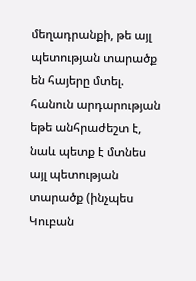մեղադրանքի, թե այլ պետության տարածք են հայերը մտել. հանուն արդարության եթե անհրաժեշտ է, նաև պետք է մտնես այլ պետության տարածք (ինչպես Կուբան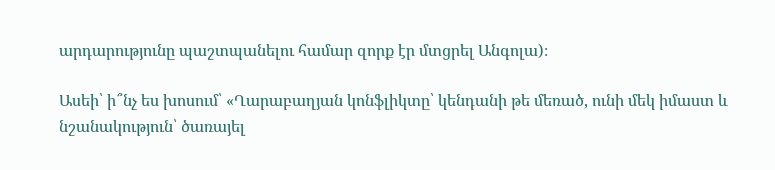արդարությունը պաշտպանելու համար զորք էր մտցրել Անգոլա)։

Ասեի՝ ի՞նչ ես խոսում՝ «Ղարաբաղյան կոնֆլիկտը՝ կենդանի թե մեռած, ունի մեկ իմաստ և նշանակություն՝ ծառայել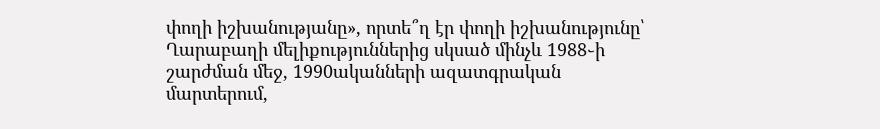փողի իշխանությանը», որտե՞ղ էր փողի իշխանությունը՝ Ղարաբաղի մելիքություններից սկսած մինչև 1988֊ի շարժման մեջ, 1990ականների ազատգրական մարտերում,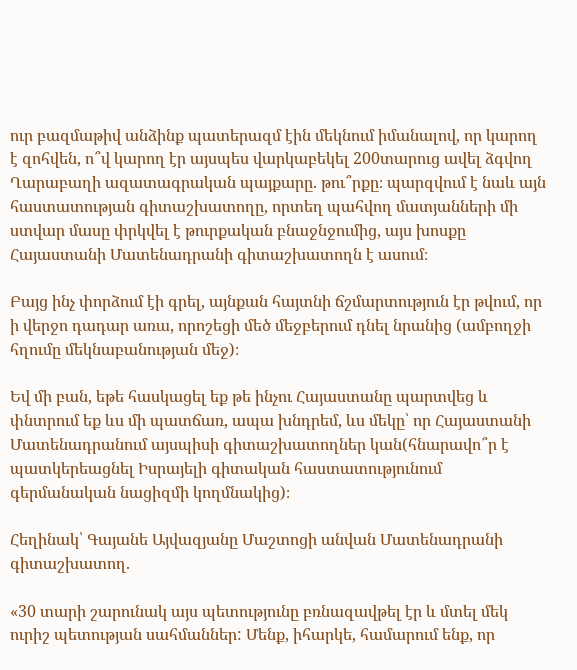ուր բազմաթիվ անձինք պատերազմ էին մեկնում իմանալով, որ կարող է զոհվեն, ո՞վ կարող էր այսպես վարկաբեկել 200տարուց ավել ձգվող Ղարաբաղի ազատագրական պայքարը. թու՞րքը։ պարզվում է նաև այն հաստատության գիտաշխատողը, որտեղ պահվող մատյանների մի ստվար մասը փրկվել է թուրքական բնաջնջումից, այս խոսքը Հայաստանի Մատենադրանի գիտաշխատողն է ասում։

Բայց ինչ փորձում էի գրել, այնքան հայտնի ճշմարտություն էր թվում, որ ի վերջո դադար առա, որոշեցի մեծ մեջբերում դնել նրանից (ամբողջի հղումը մեկնաբանության մեջ)։

Եվ մի բան, եթե հասկացել եք թե ինչու Հայաստանը պարտվեց և փնտրում եք ևս մի պատճառ, ապա խնդրեմ, ևս մեկը՝ որ Հայաստանի Մատենադրանում այսպիսի գիտաշխատողներ կան(հնարավո՞ր է պատկերեացնել Իսրայելի գիտական հաստատությունում գերմանական նացիզմի կողմնակից)։

Հեղինակ՝ Գայանե Այվազյանը Մաշտոցի անվան Մատենադրանի գիտաշխատող.

«30 տարի շարունակ այս պետությունը բռնազավթել էր և մտել մեկ ուրիշ պետության սահմաններ: Մենք, իհարկե, համարում ենք, որ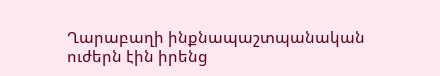Ղարաբաղի ինքնապաշտպանական ուժերն էին իրենց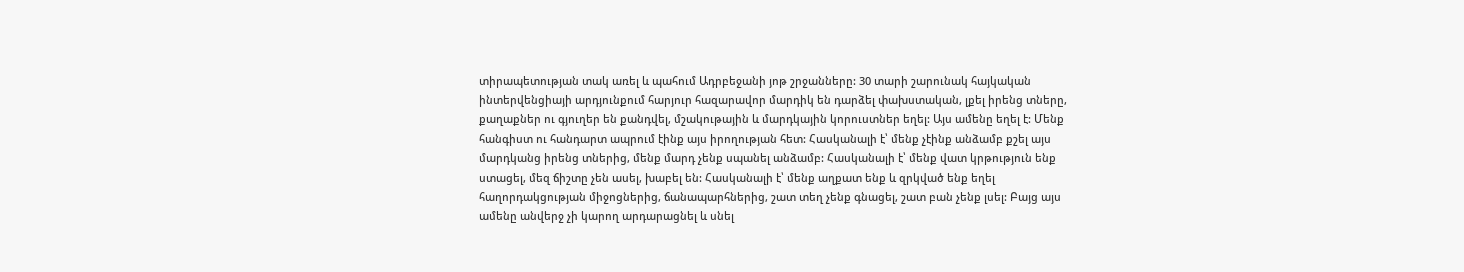տիրապետության տակ առել և պահում Ադրբեջանի յոթ շրջանները: 30 տարի շարունակ հայկական ինտերվենցիայի արդյունքում հարյուր հազարավոր մարդիկ են դարձել փախստական, լքել իրենց տները, քաղաքներ ու գյուղեր են քանդվել, մշակութային և մարդկային կորուստներ եղել: Այս ամենը եղել է: Մենք հանգիստ ու հանդարտ ապրում էինք այս իրողության հետ: Հասկանալի է՝ մենք չէինք անձամբ քշել այս մարդկանց իրենց տներից, մենք մարդ չենք սպանել անձամբ: Հասկանալի է՝ մենք վատ կրթություն ենք ստացել, մեզ ճիշտը չեն ասել, խաբել են: Հասկանալի է՝ մենք աղքատ ենք և զրկված ենք եղել հաղորդակցության միջոցներից, ճանապարհներից, շատ տեղ չենք գնացել, շատ բան չենք լսել: Բայց այս ամենը անվերջ չի կարող արդարացնել և սնել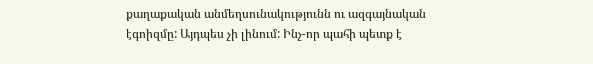քաղաքական անմեղսունակությունն ու ազգայնական էգոիզմը: Այդպես չի լինում: Ինչ-որ պահի պետք է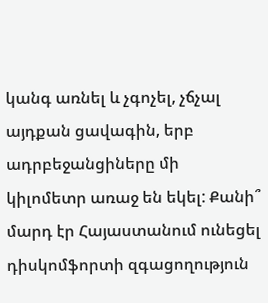կանգ առնել և չգոչել, չճչալ այդքան ցավագին, երբ ադրբեջանցիները մի կիլոմետր առաջ են եկել: Քանի՞ մարդ էր Հայաստանում ունեցել դիսկոմֆորտի զգացողություն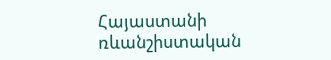Հայաստանի ռևանշիստական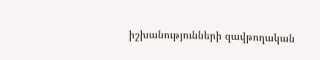իշխանությունների զավթողական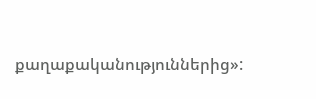քաղաքականություններից»: